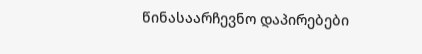წინასაარჩევნო დაპირებები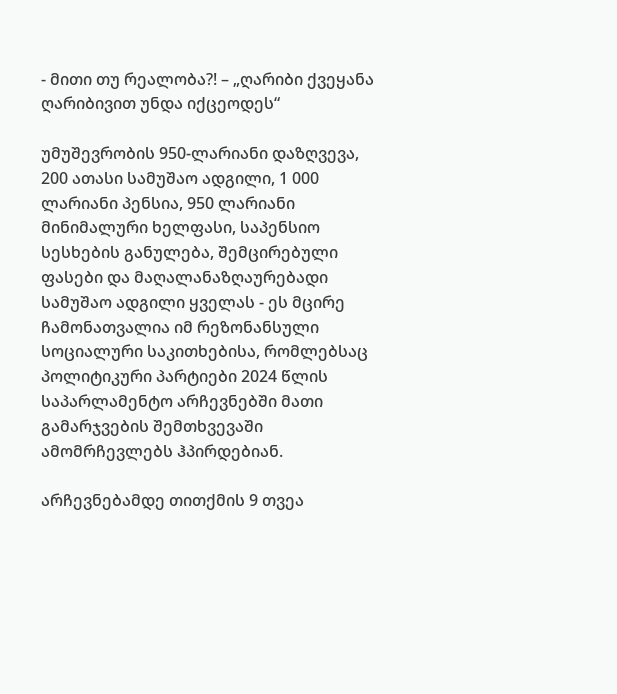- მითი თუ რეალობა?! – „ღარიბი ქვეყანა ღარიბივით უნდა იქცეოდეს“

უმუშევრობის 950-ლარიანი დაზღვევა, 200 ათასი სამუშაო ადგილი, 1 000 ლარიანი პენსია, 950 ლარიანი მინიმალური ხელფასი, საპენსიო სესხების განულება, შემცირებული ფასები და მაღალანაზღაურებადი სამუშაო ადგილი ყველას - ეს მცირე ჩამონათვალია იმ რეზონანსული სოციალური საკითხებისა, რომლებსაც პოლიტიკური პარტიები 2024 წლის საპარლამენტო არჩევნებში მათი გამარჯვების შემთხვევაში ამომრჩევლებს ჰპირდებიან.

არჩევნებამდე თითქმის 9 თვეა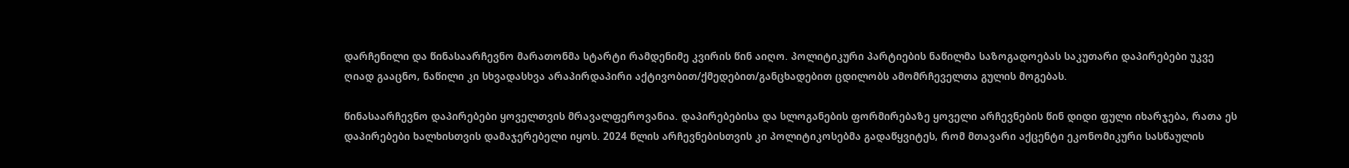დარჩენილი და წინასაარჩევნო მარათონმა სტარტი რამდენიმე კვირის წინ აიღო. პოლიტიკური პარტიების ნაწილმა საზოგადოებას საკუთარი დაპირებები უკვე ღიად გააცნო, ნაწილი კი სხვადასხვა არაპირდაპირი აქტივობით/ქმედებით/განცხადებით ცდილობს ამომრჩეველთა გულის მოგებას.

წინასაარჩევნო დაპირებები ყოველთვის მრავალფეროვანია. დაპირებებისა და სლოგანების ფორმირებაზე ყოველი არჩევნების წინ დიდი ფული იხარჯება, რათა ეს დაპირებები ხალხისთვის დამაჯერებელი იყოს. 2024 წლის არჩევნებისთვის კი პოლიტიკოსებმა გადაწყვიტეს, რომ მთავარი აქცენტი ეკონომიკური სასწაულის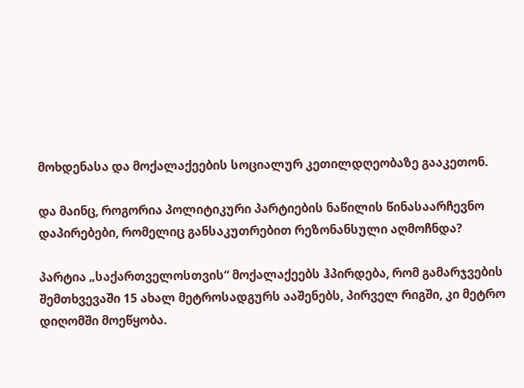მოხდენასა და მოქალაქეების სოციალურ კეთილდღეობაზე გააკეთონ.

და მაინც, როგორია პოლიტიკური პარტიების ნაწილის წინასაარჩევნო დაპირებები, რომელიც განსაკუთრებით რეზონანსული აღმოჩნდა?

პარტია „საქართველოსთვის“ მოქალაქეებს ჰპირდება, რომ გამარჯვების შემთხვევაში 15 ახალ მეტროსადგურს ააშენებს, პირველ რიგში, კი მეტრო დიღომში მოეწყობა.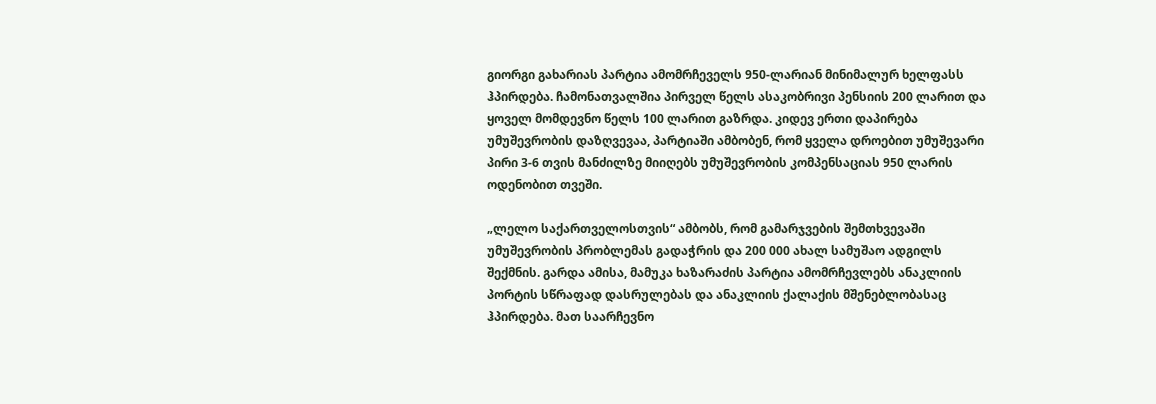გიორგი გახარიას პარტია ამომრჩეველს 950-ლარიან მინიმალურ ხელფასს ჰპირდება. ჩამონათვალშია პირველ წელს ასაკობრივი პენსიის 200 ლარით და ყოველ მომდევნო წელს 100 ლარით გაზრდა. კიდევ ერთი დაპირება უმუშევრობის დაზღვევაა, პარტიაში ამბობენ, რომ ყველა დროებით უმუშევარი პირი 3-6 თვის მანძილზე მიიღებს უმუშევრობის კომპენსაციას 950 ლარის ოდენობით თვეში.

„ლელო საქართველოსთვის“ ამბობს, რომ გამარჯვების შემთხვევაში უმუშევრობის პრობლემას გადაჭრის და 200 000 ახალ სამუშაო ადგილს შექმნის. გარდა ამისა, მამუკა ხაზარაძის პარტია ამომრჩევლებს ანაკლიის პორტის სწრაფად დასრულებას და ანაკლიის ქალაქის მშენებლობასაც ჰპირდება. მათ საარჩევნო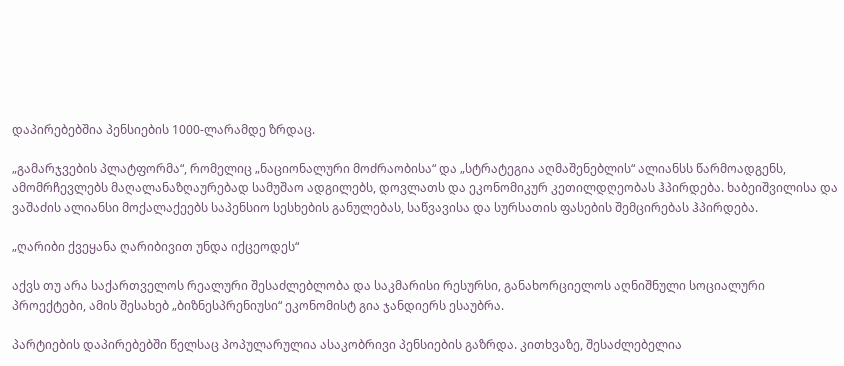დაპირებებშია პენსიების 1000-ლარამდე ზრდაც.

„გამარჯვების პლატფორმა“, რომელიც „ნაციონალური მოძრაობისა“ და „სტრატეგია აღმაშენებლის“ ალიანსს წარმოადგენს, ამომრჩევლებს მაღალანაზღაურებად სამუშაო ადგილებს, დოვლათს და ეკონომიკურ კეთილდღეობას ჰპირდება. ხაბეიშვილისა და ვაშაძის ალიანსი მოქალაქეებს საპენსიო სესხების განულებას, საწვავისა და სურსათის ფასების შემცირებას ჰპირდება.

„ღარიბი ქვეყანა ღარიბივით უნდა იქცეოდეს“

აქვს თუ არა საქართველოს რეალური შესაძლებლობა და საკმარისი რესურსი, განახორციელოს აღნიშნული სოციალური პროექტები, ამის შესახებ „ბიზნესპრენიუსი“ ეკონომისტ გია ჯანდიერს ესაუბრა.

პარტიების დაპირებებში წელსაც პოპულარულია ასაკობრივი პენსიების გაზრდა. კითხვაზე, შესაძლებელია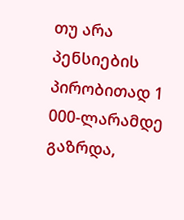თუ არა პენსიების პირობითად 1 000-ლარამდე გაზრდა,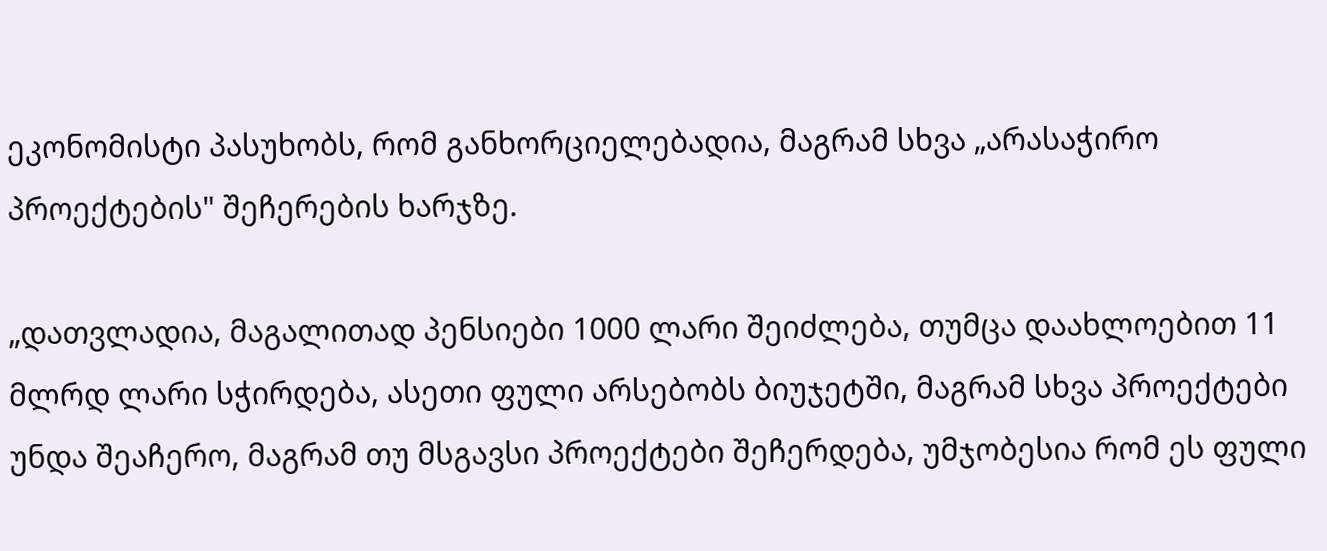ეკონომისტი პასუხობს, რომ განხორციელებადია, მაგრამ სხვა „არასაჭირო პროექტების" შეჩერების ხარჯზე.

„დათვლადია, მაგალითად პენსიები 1000 ლარი შეიძლება, თუმცა დაახლოებით 11 მლრდ ლარი სჭირდება, ასეთი ფული არსებობს ბიუჯეტში, მაგრამ სხვა პროექტები უნდა შეაჩერო, მაგრამ თუ მსგავსი პროექტები შეჩერდება, უმჯობესია რომ ეს ფული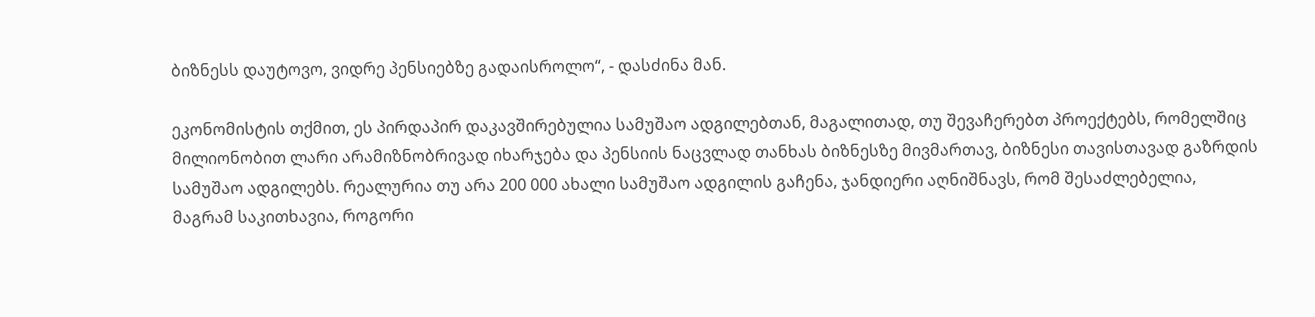ბიზნესს დაუტოვო, ვიდრე პენსიებზე გადაისროლო“, - დასძინა მან.

ეკონომისტის თქმით, ეს პირდაპირ დაკავშირებულია სამუშაო ადგილებთან, მაგალითად, თუ შევაჩერებთ პროექტებს, რომელშიც მილიონობით ლარი არამიზნობრივად იხარჯება და პენსიის ნაცვლად თანხას ბიზნესზე მივმართავ, ბიზნესი თავისთავად გაზრდის სამუშაო ადგილებს. რეალურია თუ არა 200 000 ახალი სამუშაო ადგილის გაჩენა, ჯანდიერი აღნიშნავს, რომ შესაძლებელია, მაგრამ საკითხავია, როგორი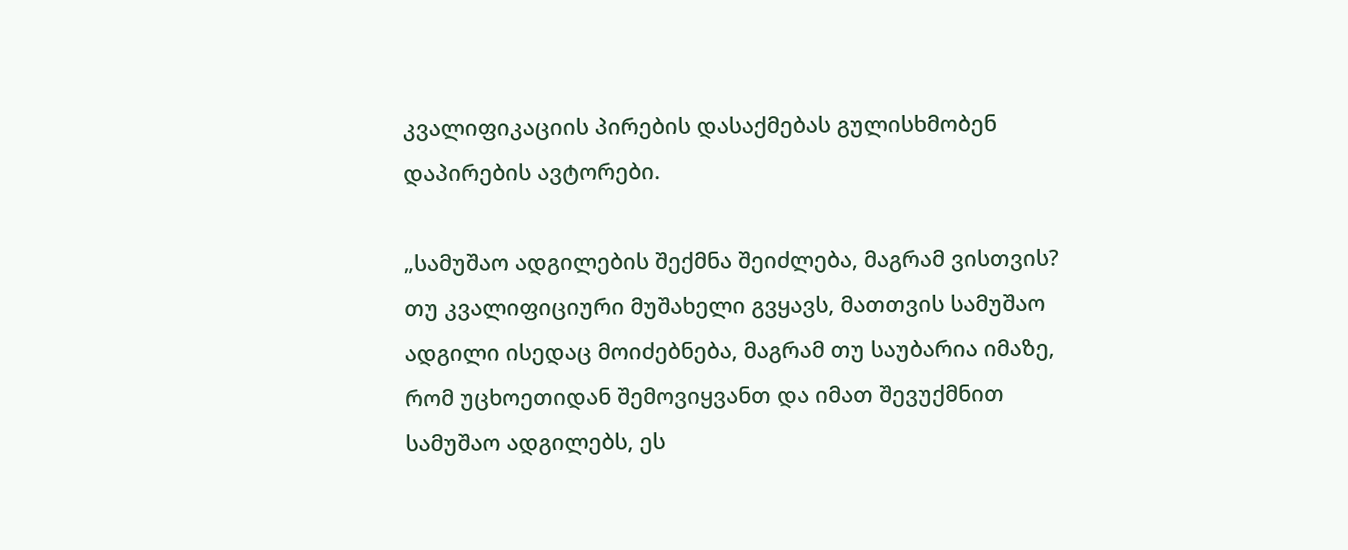კვალიფიკაციის პირების დასაქმებას გულისხმობენ დაპირების ავტორები.

„სამუშაო ადგილების შექმნა შეიძლება, მაგრამ ვისთვის? თუ კვალიფიციური მუშახელი გვყავს, მათთვის სამუშაო ადგილი ისედაც მოიძებნება, მაგრამ თუ საუბარია იმაზე, რომ უცხოეთიდან შემოვიყვანთ და იმათ შევუქმნით სამუშაო ადგილებს, ეს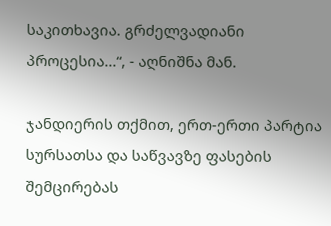საკითხავია. გრძელვადიანი პროცესია...“, - აღნიშნა მან.

ჯანდიერის თქმით, ერთ-ერთი პარტია სურსათსა და საწვავზე ფასების შემცირებას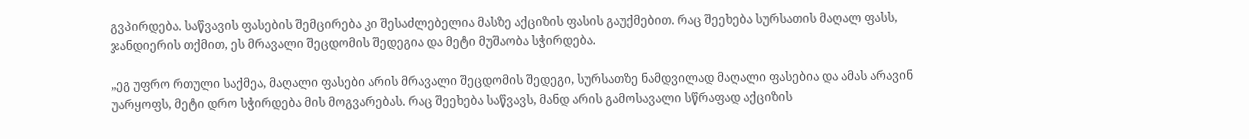გვპირდება. საწვავის ფასების შემცირება კი შესაძლებელია მასზე აქციზის ფასის გაუქმებით. რაც შეეხება სურსათის მაღალ ფასს, ჯანდიერის თქმით, ეს მრავალი შეცდომის შედეგია და მეტი მუშაობა სჭირდება.

„ეგ უფრო რთული საქმეა, მაღალი ფასები არის მრავალი შეცდომის შედეგი, სურსათზე ნამდვილად მაღალი ფასებია და ამას არავინ უარყოფს, მეტი დრო სჭირდება მის მოგვარებას. რაც შეეხება საწვავს, მანდ არის გამოსავალი სწრაფად აქციზის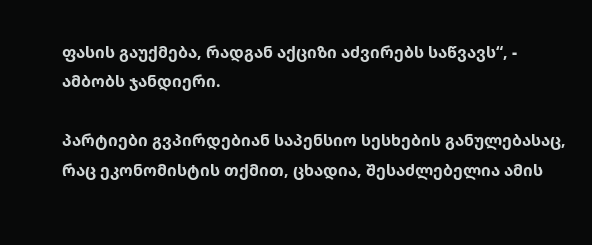ფასის გაუქმება, რადგან აქციზი აძვირებს საწვავს“, - ამბობს ჯანდიერი.

პარტიები გვპირდებიან საპენსიო სესხების განულებასაც, რაც ეკონომისტის თქმით, ცხადია, შესაძლებელია ამის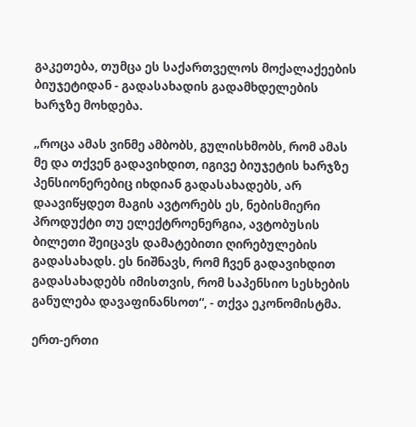გაკეთება, თუმცა ეს საქართველოს მოქალაქეების ბიუჯეტიდან - გადასახადის გადამხდელების ხარჯზე მოხდება.

„როცა ამას ვინმე ამბობს, გულისხმობს, რომ ამას მე და თქვენ გადავიხდით, იგივე ბიუჯეტის ხარჯზე პენსიონერებიც იხდიან გადასახადებს, არ დაავიწყდეთ მაგის ავტორებს ეს, ნებისმიერი პროდუქტი თუ ელექტროენერგია, ავტობუსის ბილეთი შეიცავს დამატებითი ღირებულების გადასახადს. ეს ნიშნავს, რომ ჩვენ გადავიხდით გადასახადებს იმისთვის, რომ საპენსიო სესხების განულება დავაფინანსოთ“, - თქვა ეკონომისტმა.

ერთ-ერთი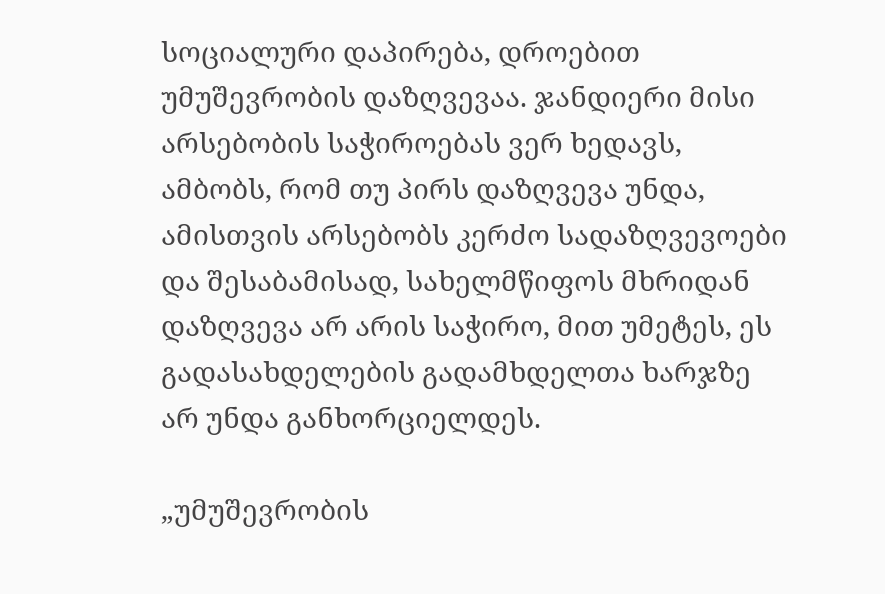სოციალური დაპირება, დროებით უმუშევრობის დაზღვევაა. ჯანდიერი მისი არსებობის საჭიროებას ვერ ხედავს, ამბობს, რომ თუ პირს დაზღვევა უნდა, ამისთვის არსებობს კერძო სადაზღვევოები და შესაბამისად, სახელმწიფოს მხრიდან დაზღვევა არ არის საჭირო, მით უმეტეს, ეს გადასახდელების გადამხდელთა ხარჯზე არ უნდა განხორციელდეს.

„უმუშევრობის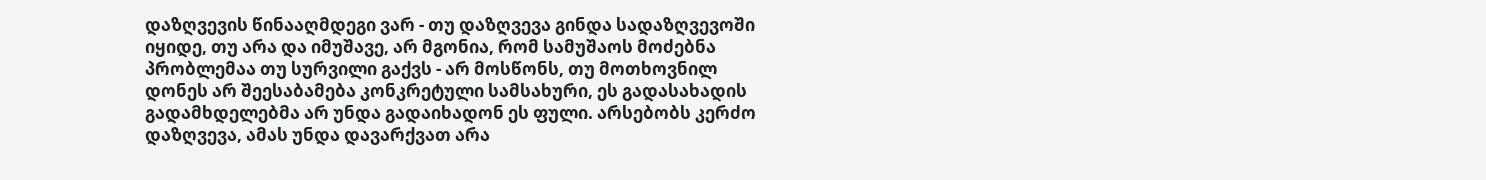დაზღვევის წინააღმდეგი ვარ - თუ დაზღვევა გინდა სადაზღვევოში იყიდე, თუ არა და იმუშავე, არ მგონია, რომ სამუშაოს მოძებნა პრობლემაა თუ სურვილი გაქვს - არ მოსწონს, თუ მოთხოვნილ დონეს არ შეესაბამება კონკრეტული სამსახური, ეს გადასახადის გადამხდელებმა არ უნდა გადაიხადონ ეს ფული. არსებობს კერძო დაზღვევა, ამას უნდა დავარქვათ არა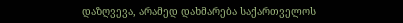დაზღვევა, არამედ დახმარება საქართველოს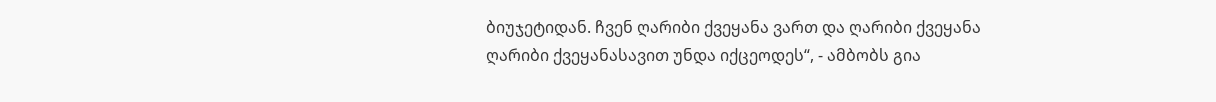ბიუჯეტიდან. ჩვენ ღარიბი ქვეყანა ვართ და ღარიბი ქვეყანა ღარიბი ქვეყანასავით უნდა იქცეოდეს“, - ამბობს გია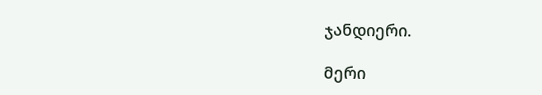ჯანდიერი.

მერი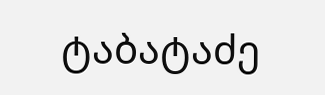ტაბატაძე